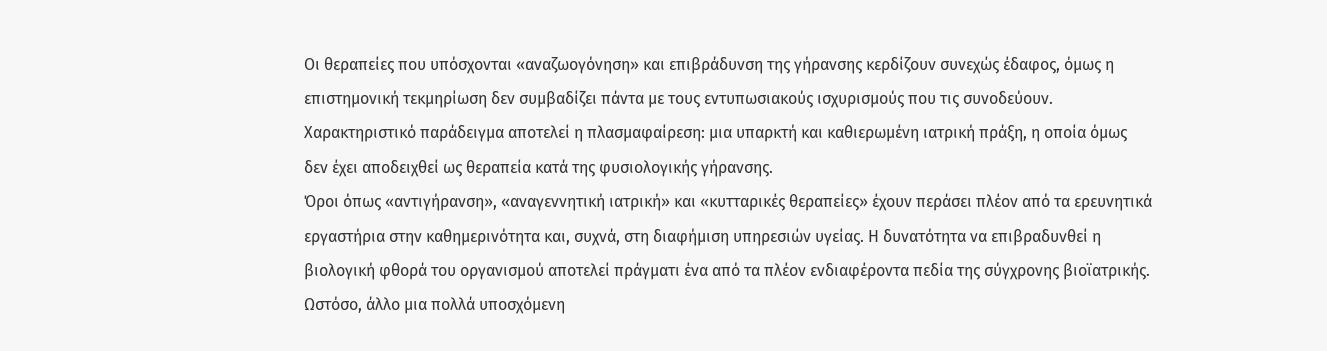Οι θεραπείες που υπόσχονται «αναζωογόνηση» και επιβράδυνση της γήρανσης κερδίζουν συνεχώς έδαφος, όμως η επιστημονική τεκμηρίωση δεν συμβαδίζει πάντα με τους εντυπωσιακούς ισχυρισμούς που τις συνοδεύουν. Χαρακτηριστικό παράδειγμα αποτελεί η πλασμαφαίρεση: μια υπαρκτή και καθιερωμένη ιατρική πράξη, η οποία όμως δεν έχει αποδειχθεί ως θεραπεία κατά της φυσιολογικής γήρανσης.
Όροι όπως «αντιγήρανση», «αναγεννητική ιατρική» και «κυτταρικές θεραπείες» έχουν περάσει πλέον από τα ερευνητικά εργαστήρια στην καθημερινότητα και, συχνά, στη διαφήμιση υπηρεσιών υγείας. Η δυνατότητα να επιβραδυνθεί η βιολογική φθορά του οργανισμού αποτελεί πράγματι ένα από τα πλέον ενδιαφέροντα πεδία της σύγχρονης βιοϊατρικής. Ωστόσο, άλλο μια πολλά υποσχόμενη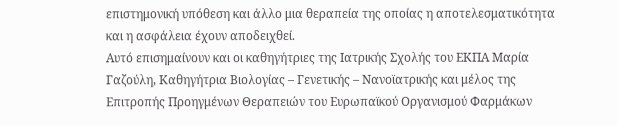επιστημονική υπόθεση και άλλο μια θεραπεία της οποίας η αποτελεσματικότητα και η ασφάλεια έχουν αποδειχθεί.
Αυτό επισημαίνουν και οι καθηγήτριες της Ιατρικής Σχολής του ΕΚΠΑ Μαρία Γαζούλη, Καθηγήτρια Βιολογίας – Γενετικής – Νανοϊατρικής και μέλος της Επιτροπής Προηγμένων Θεραπειών του Ευρωπαϊκού Οργανισμού Φαρμάκων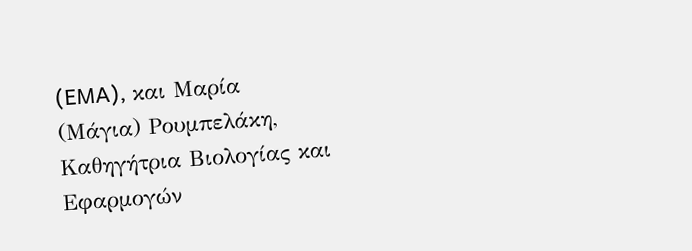(EMA), και Μαρία (Μάγια) Ρουμπελάκη, Καθηγήτρια Βιολογίας και Εφαρμογών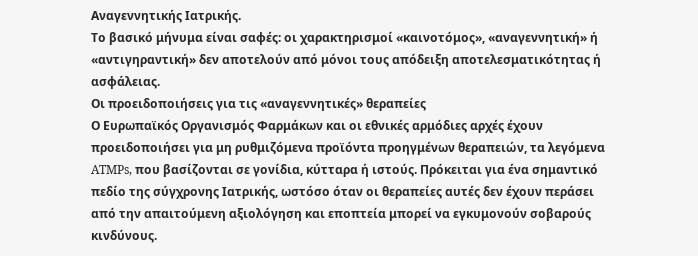Αναγεννητικής Ιατρικής.
Το βασικό μήνυμα είναι σαφές: οι χαρακτηρισμοί «καινοτόμος», «αναγεννητική» ή «αντιγηραντική» δεν αποτελούν από μόνοι τους απόδειξη αποτελεσματικότητας ή ασφάλειας.
Οι προειδοποιήσεις για τις «αναγεννητικές» θεραπείες
Ο Ευρωπαϊκός Οργανισμός Φαρμάκων και οι εθνικές αρμόδιες αρχές έχουν προειδοποιήσει για μη ρυθμιζόμενα προϊόντα προηγμένων θεραπειών, τα λεγόμενα ATMPs, που βασίζονται σε γονίδια, κύτταρα ή ιστούς. Πρόκειται για ένα σημαντικό πεδίο της σύγχρονης Ιατρικής, ωστόσο όταν οι θεραπείες αυτές δεν έχουν περάσει από την απαιτούμενη αξιολόγηση και εποπτεία μπορεί να εγκυμονούν σοβαρούς κινδύνους.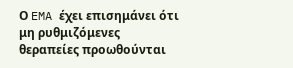Ο EMA έχει επισημάνει ότι μη ρυθμιζόμενες θεραπείες προωθούνται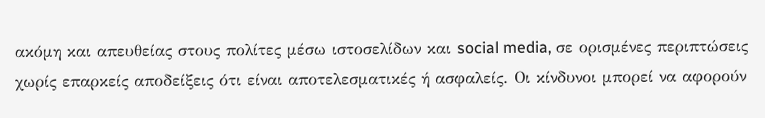ακόμη και απευθείας στους πολίτες μέσω ιστοσελίδων και social media, σε ορισμένες περιπτώσεις χωρίς επαρκείς αποδείξεις ότι είναι αποτελεσματικές ή ασφαλείς. Οι κίνδυνοι μπορεί να αφορούν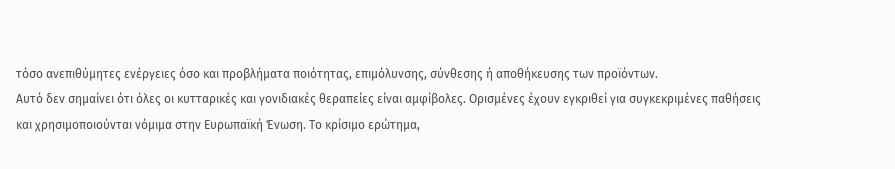τόσο ανεπιθύμητες ενέργειες όσο και προβλήματα ποιότητας, επιμόλυνσης, σύνθεσης ή αποθήκευσης των προϊόντων.
Αυτό δεν σημαίνει ότι όλες οι κυτταρικές και γονιδιακές θεραπείες είναι αμφίβολες. Ορισμένες έχουν εγκριθεί για συγκεκριμένες παθήσεις και χρησιμοποιούνται νόμιμα στην Ευρωπαϊκή Ένωση. Το κρίσιμο ερώτημα,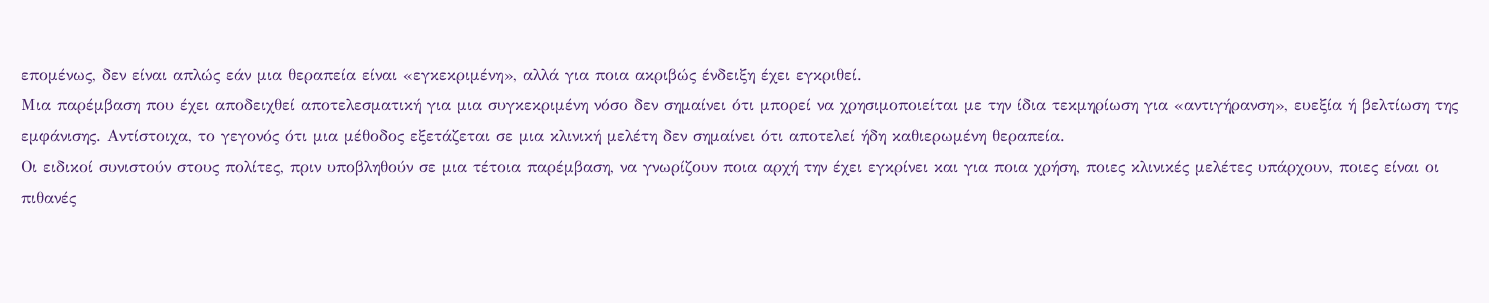επομένως, δεν είναι απλώς εάν μια θεραπεία είναι «εγκεκριμένη», αλλά για ποια ακριβώς ένδειξη έχει εγκριθεί.
Μια παρέμβαση που έχει αποδειχθεί αποτελεσματική για μια συγκεκριμένη νόσο δεν σημαίνει ότι μπορεί να χρησιμοποιείται με την ίδια τεκμηρίωση για «αντιγήρανση», ευεξία ή βελτίωση της εμφάνισης. Αντίστοιχα, το γεγονός ότι μια μέθοδος εξετάζεται σε μια κλινική μελέτη δεν σημαίνει ότι αποτελεί ήδη καθιερωμένη θεραπεία.
Οι ειδικοί συνιστούν στους πολίτες, πριν υποβληθούν σε μια τέτοια παρέμβαση, να γνωρίζουν ποια αρχή την έχει εγκρίνει και για ποια χρήση, ποιες κλινικές μελέτες υπάρχουν, ποιες είναι οι πιθανές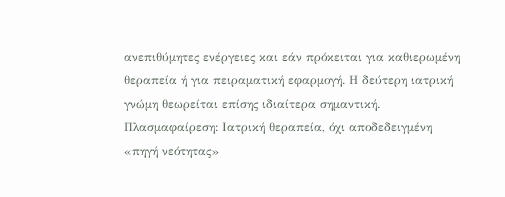ανεπιθύμητες ενέργειες και εάν πρόκειται για καθιερωμένη θεραπεία ή για πειραματική εφαρμογή. Η δεύτερη ιατρική γνώμη θεωρείται επίσης ιδιαίτερα σημαντική.
Πλασμαφαίρεση: Ιατρική θεραπεία, όχι αποδεδειγμένη «πηγή νεότητας»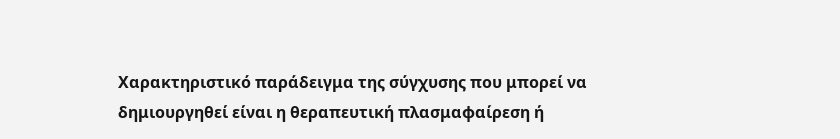Χαρακτηριστικό παράδειγμα της σύγχυσης που μπορεί να δημιουργηθεί είναι η θεραπευτική πλασμαφαίρεση ή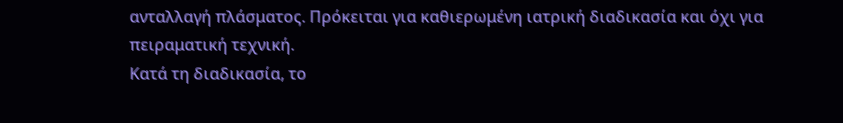ανταλλαγή πλάσματος. Πρόκειται για καθιερωμένη ιατρική διαδικασία και όχι για πειραματική τεχνική.
Κατά τη διαδικασία, το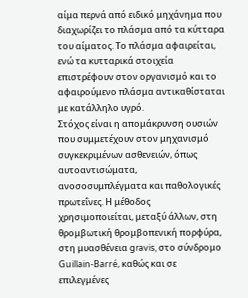αίμα περνά από ειδικό μηχάνημα που διαχωρίζει το πλάσμα από τα κύτταρα του αίματος. Το πλάσμα αφαιρείται, ενώ τα κυτταρικά στοιχεία επιστρέφουν στον οργανισμό και το αφαιρούμενο πλάσμα αντικαθίσταται με κατάλληλο υγρό.
Στόχος είναι η απομάκρυνση ουσιών που συμμετέχουν στον μηχανισμό συγκεκριμένων ασθενειών, όπως αυτοαντισώματα, ανοσοσυμπλέγματα και παθολογικές πρωτεΐνες. Η μέθοδος χρησιμοποιείται, μεταξύ άλλων, στη θρομβωτική θρομβοπενική πορφύρα, στη μυασθένεια gravis, στο σύνδρομο Guillain-Barré, καθώς και σε επιλεγμένες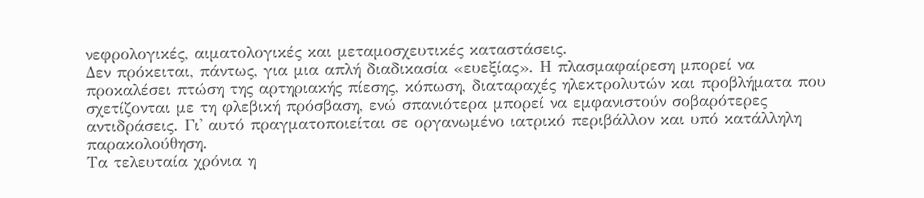νεφρολογικές, αιματολογικές και μεταμοσχευτικές καταστάσεις.
Δεν πρόκειται, πάντως, για μια απλή διαδικασία «ευεξίας». Η πλασμαφαίρεση μπορεί να προκαλέσει πτώση της αρτηριακής πίεσης, κόπωση, διαταραχές ηλεκτρολυτών και προβλήματα που σχετίζονται με τη φλεβική πρόσβαση, ενώ σπανιότερα μπορεί να εμφανιστούν σοβαρότερες αντιδράσεις. Γι' αυτό πραγματοποιείται σε οργανωμένο ιατρικό περιβάλλον και υπό κατάλληλη παρακολούθηση.
Τα τελευταία χρόνια η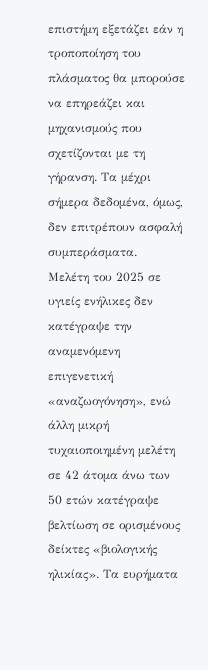επιστήμη εξετάζει εάν η τροποποίηση του πλάσματος θα μπορούσε να επηρεάζει και μηχανισμούς που σχετίζονται με τη γήρανση. Τα μέχρι σήμερα δεδομένα, όμως, δεν επιτρέπουν ασφαλή συμπεράσματα.
Μελέτη του 2025 σε υγιείς ενήλικες δεν κατέγραψε την αναμενόμενη επιγενετική «αναζωογόνηση», ενώ άλλη μικρή τυχαιοποιημένη μελέτη σε 42 άτομα άνω των 50 ετών κατέγραψε βελτίωση σε ορισμένους δείκτες «βιολογικής ηλικίας». Τα ευρήματα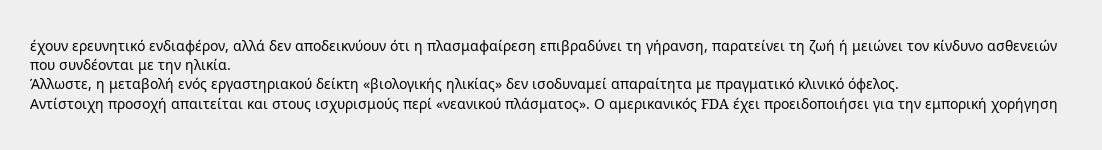έχουν ερευνητικό ενδιαφέρον, αλλά δεν αποδεικνύουν ότι η πλασμαφαίρεση επιβραδύνει τη γήρανση, παρατείνει τη ζωή ή μειώνει τον κίνδυνο ασθενειών που συνδέονται με την ηλικία.
Άλλωστε, η μεταβολή ενός εργαστηριακού δείκτη «βιολογικής ηλικίας» δεν ισοδυναμεί απαραίτητα με πραγματικό κλινικό όφελος.
Αντίστοιχη προσοχή απαιτείται και στους ισχυρισμούς περί «νεανικού πλάσματος». Ο αμερικανικός FDA έχει προειδοποιήσει για την εμπορική χορήγηση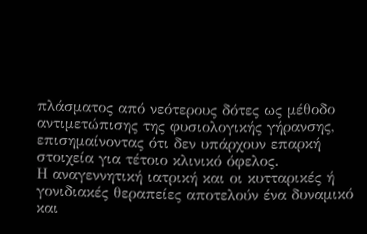πλάσματος από νεότερους δότες ως μέθοδο αντιμετώπισης της φυσιολογικής γήρανσης, επισημαίνοντας ότι δεν υπάρχουν επαρκή στοιχεία για τέτοιο κλινικό όφελος.
Η αναγεννητική ιατρική και οι κυτταρικές ή γονιδιακές θεραπείες αποτελούν ένα δυναμικό και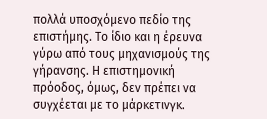πολλά υποσχόμενο πεδίο της επιστήμης. Το ίδιο και η έρευνα γύρω από τους μηχανισμούς της γήρανσης. Η επιστημονική πρόοδος, όμως, δεν πρέπει να συγχέεται με το μάρκετινγκ.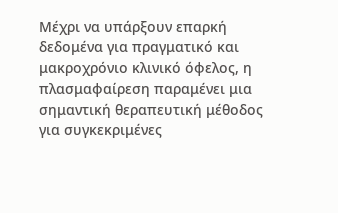Μέχρι να υπάρξουν επαρκή δεδομένα για πραγματικό και μακροχρόνιο κλινικό όφελος, η πλασμαφαίρεση παραμένει μια σημαντική θεραπευτική μέθοδος για συγκεκριμένες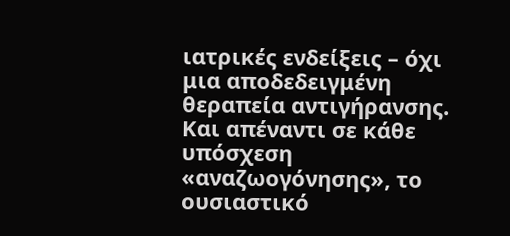ιατρικές ενδείξεις – όχι μια αποδεδειγμένη θεραπεία αντιγήρανσης.
Και απέναντι σε κάθε υπόσχεση «αναζωογόνησης», το ουσιαστικό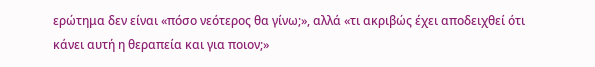ερώτημα δεν είναι «πόσο νεότερος θα γίνω;», αλλά «τι ακριβώς έχει αποδειχθεί ότι κάνει αυτή η θεραπεία και για ποιον;»